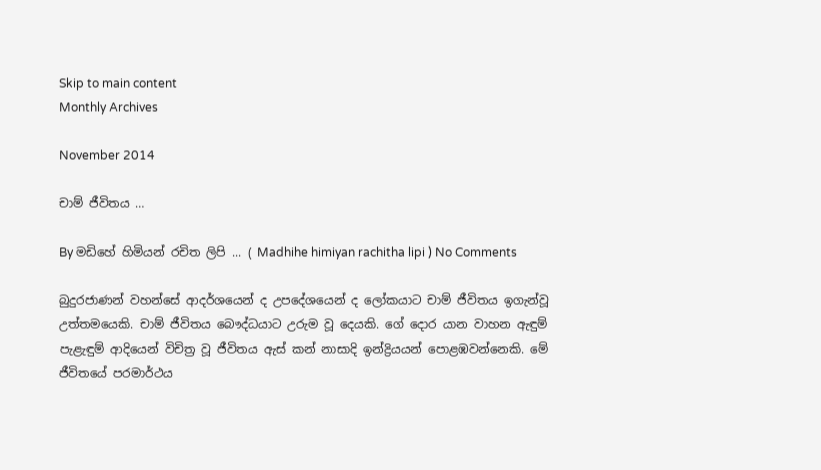Skip to main content
Monthly Archives

November 2014

චාම් ජීවිතය …

By මඩිහේ හිමියන් රචිත ලිපි ... ( Madhihe himiyan rachitha lipi ) No Comments

බුදුරජාණන් වහන්සේ ආදර්ශයෙන් ද උපදේශයෙන් ද ලෝකයාට චාම් ජීවිතය ඉගැන්වූ උත්තමයෙකි. චාම් ජීවිතය බෞද්ධයාට උරුම වූ දෙයකි. ගේ දොර යාන වාහන ඇඳුම් පැළැඳුම් ආදියෙන් විචිත්‍ර වූ ජීවිතය ඇස් කන් නාසාදි ඉන්ද්‍රියයන් පොළඹවන්නෙකි. මේ ජීවිතයේ පරමාර්ථය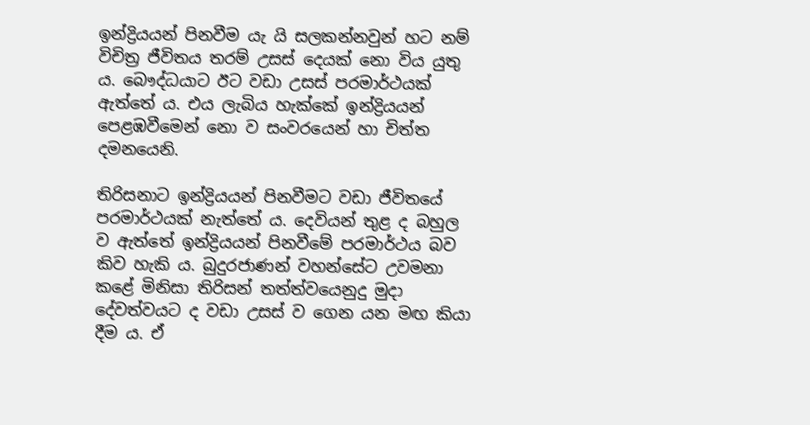ඉන්ද්‍රියයන් පිනවීම යැ යි සලකන්නවුන් හට නම් විචිත්‍ර ජීවිතය තරම් උසස් දෙයක් නො විය යුතු ය. බෞද්ධයාට ඊට වඩා උසස් පරමාර්ථයක් ඇත්තේ ය. එය ලැබිය හැක්කේ ඉන්ද්‍රියයන් පෙළඹවීමෙන් නො ව සංවරයෙන් හා චිත්ත දමනයෙනි.

තිරිසනාට ඉන්ද්‍රියයන් පිනවීමට වඩා ජීවිතයේ පරමාර්ථයක් නැත්තේ ය. දෙවියන් තුළ ද බහුල ව ඇත්තේ ඉන්ද්‍රියයන් පිනවීමේ පරමාර්ථය බව කිව හැකි ය. බුදුරජාණන් වහන්සේට උවමනා කළේ මිනිසා තිරිසන් තත්ත්වයෙනුදු මුදා දේවත්වයට ද වඩා උසස් ව ගෙන යන මඟ කියා දීම ය. ඒ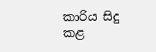කාරිය සිදු කළ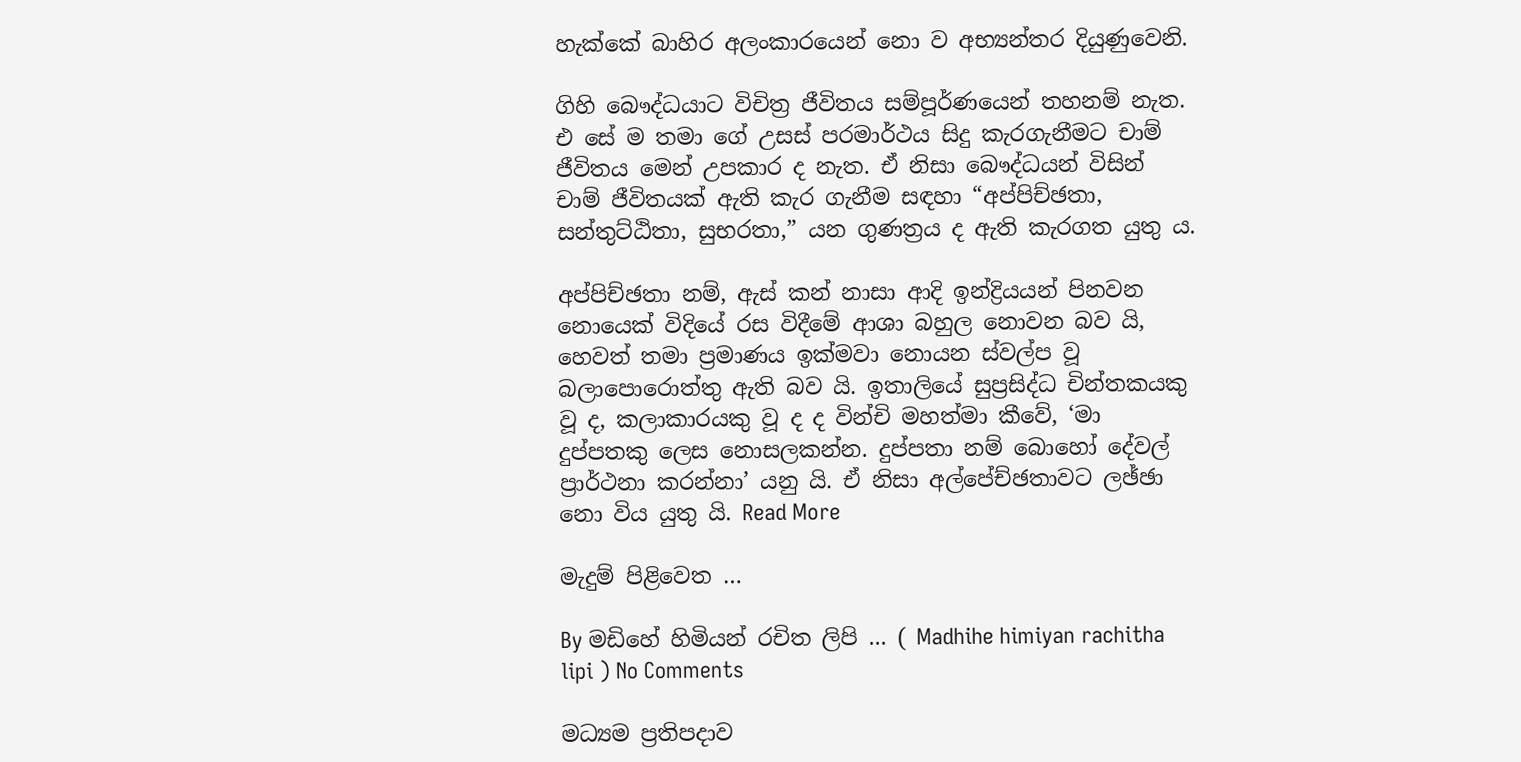හැක්කේ බාහිර අලංකාරයෙන් නො ව අභ්‍යන්තර දියුණුවෙනි.

ගිහි බෞද්ධයාට විචිත්‍ර ජීවිතය සම්පූර්ණයෙන් තහනම් නැත. එ සේ ම තමා ගේ උසස් පරමාර්ථය සිදු කැරගැනීමට චාම් ජීවිතය මෙන් උපකාර ද නැත. ඒ නිසා බෞද්ධයන් විසින් චාම් ජීවිතයක් ඇති කැර ගැනීම සඳහා “අප්පිච්ඡතා, සන්තුට්ඨිතා, සුභරතා,” යන ගුණත්‍රය ද ඇති කැරගත යුතු ය.

අප්පිච්ඡතා නම්, ඇස් කන් නාසා ආදි ඉන්ද්‍රියයන් පිනවන නොයෙක් විදියේ රස විදීමේ ආශා බහුල නොවන බව යි, හෙවත් තමා ප්‍රමාණය ඉක්මවා නොයන ස්වල්ප වූ බලාපොරොත්තු ඇති බව යි. ඉතාලියේ සුප්‍රසිද්ධ චින්තකයකු වූ ද, කලාකාරයකු වූ ද ද වින්චි මහත්මා කීවේ, ‘මා දුප්පතකු ලෙස නොසලකන්න. දුප්පතා නම් බොහෝ දේවල් ප්‍රාර්ථනා කරන්න‍ා’ යනු යි. ඒ නිසා අල්පේච්ඡතාවට ලඡ්ඡා නො විය යුතු යි. Read More

මැදුම් පිළිවෙත …

By මඩිහේ හිමියන් රචිත ලිපි ... ( Madhihe himiyan rachitha lipi ) No Comments

මධ්‍යම ප්‍රතිපදාව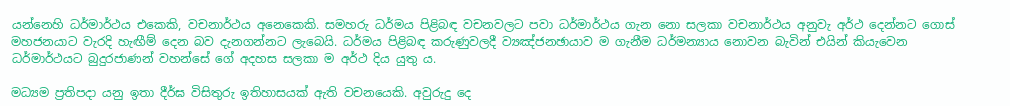යන්නෙහි ධර්මාර්ථය එකෙකි, වචනාර්ථය අනෙකෙකි. සමහරු ධර්මය පිළිබඳ වචනවලට පවා ධර්මාර්ථය ගැන නො සලකා වචනාර්ථය අනුවැ අර්ථ දෙන්නට ගොස් මහජනයාට වැරදි හැඟීම් දෙන බව දැනගන්නට ලැබෙයි. ධර්මය පිළිබඳ කරුණුවලදී ව්‍යඤ්ජනඡායාව ම ගැනීම ධර්මන්‍යාය නොවන බැවින් එයින් කියැවෙන ධර්මාර්ථයට බුදුරජාණන් වහන්සේ ගේ අදහස සලකා ම අර්ථ දිය යුතු ය.

මධ්‍යම ප්‍රතිපදා යනු ඉතා දීර්ඝ විසිතුරු ඉතිහාසයක් ඇති වචනයෙකි. අවුරුදු දෙ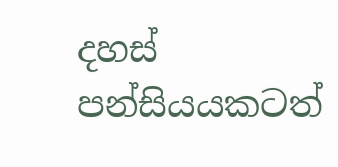දහස් පන්සියයකටත්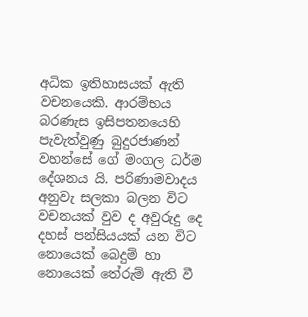අධික ඉතිහාසයක් ඇති වචනයෙකි. ආරම්භය බරණැස ඉසිපතනයෙහි පැවැත්වුණු බුදුරජාණන් වහන්සේ ගේ මංගල ධර්ම දේශනය යි. පරිණාමවාදය අනුවැ සලකා බලන විට වචනයක් වුව ද අවුරුදු දෙ දහස් පන්සියයක් යන විට නෙ‍ායෙක් බෙදුම් හා නොයෙක් තේරුම් ඇති වී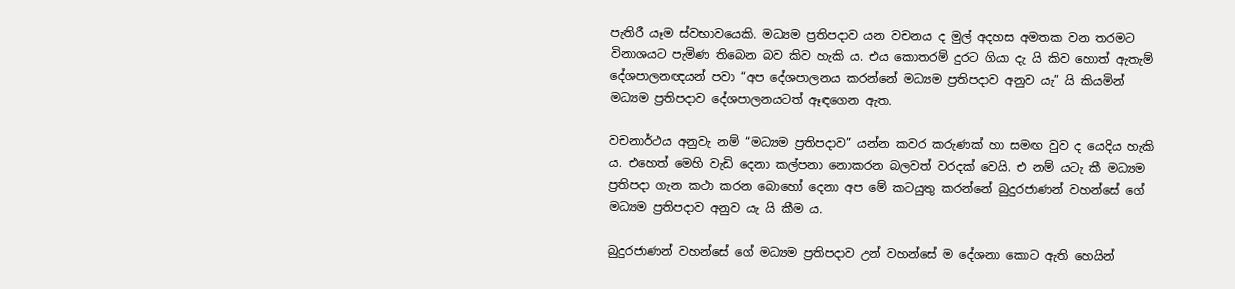පැතිරී යෑම ස්වභාවයෙකි. මධ්‍යම ප්‍රතිපදාව යන වචනය ද මුල් අදහස අමතක වන තරමට විනාශයට පැමිණ තිබෙන බව කිව හැකි ය. එය කොතරම් දුරට ගියා දැ යි කිව හොත් ඇතැම් දේශපාලනඥයන් පවා “අප දේශපාලනය කරන්නේ මධ්‍යම ප්‍රතිපදාව අනුව යැ” යි කියමින් මධ්‍යම ප්‍රතිපදාව දේශපාලනයටත් ඈඳගෙන ඇත.

වචනාර්ථය අනුවැ නම් “මධ්‍යම ප්‍රතිපදාව” යන්න කවර කරුණක් හා සමඟ වුව ද යෙදිය හැකි ය. එහෙත් මෙහි වැඩි දෙනා කල්පනා නොකරන බලවත් වරදක් වෙයි. එ නම් යටැ කී මධ්‍යම ප්‍රතිපදා ගැන කථා කරන බොහෝ දෙනා අප මේ කටයුතු කරන්නේ බුදුරජාණන් වහන්සේ ගේ මධ්‍යම ප්‍රතිපදාව අනුව යැ යි කීම ය.

බුදුරජාණන් වහන්සේ ගේ මධ්‍යම ප්‍රතිපදාව උන් වහන්සේ ම දේශනා කොට ඇති හෙයින්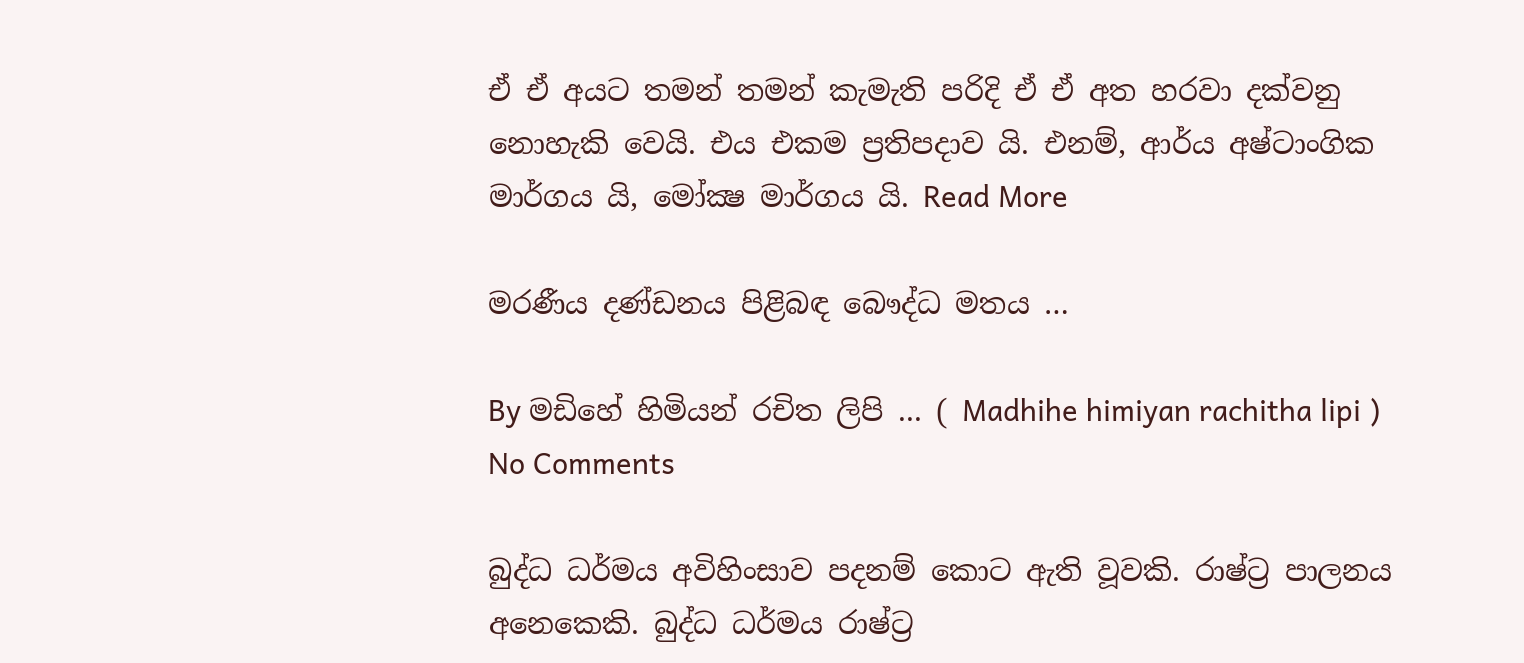ඒ ඒ අයට තමන් තමන් කැමැති පරිදි ඒ ඒ අත හරවා දක්වනු නොහැකි වෙයි. එය එකම ප්‍රතිපදාව යි. එනම්, ආර්ය අෂ්ටාංගික මාර්ගය යි, මෝක්‍ෂ මාර්ගය යි. Read More

මරණීය දණ්ඩනය පිළිබඳ බෞද්ධ මතය …

By මඩිහේ හිමියන් රචිත ලිපි ... ( Madhihe himiyan rachitha lipi ) No Comments

බුද්ධ ධර්මය අවිහිංසාව පදනම් කොට ඇති වූවකි. රාෂ්ට්‍ර පාලනය අනෙකෙකි. බුද්ධ ධර්මය රාෂ්ට්‍ර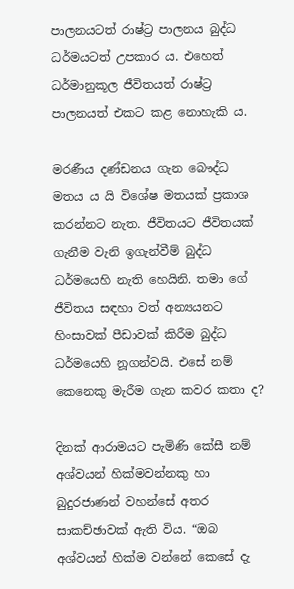පාලනයටත් රාෂ්ට්‍ර පාලනය බුද්ධ ධර්මයටත් උපකාර ය. එහෙත් ධර්මානුකූල ජීවිතයත් රාෂ්ට්‍ර පාලනයත් එකට කළ නොහැකි ය.

මරණීය දණ්ඩනය ගැන බෞද්ධ මතය ය යි විශේෂ මතයක් ප්‍රකාශ කරන්නට නැත. ජීවිතයට ජීවිතයක් ගැනීම වැනි ඉගැන්වීම් බුද්ධ ධර්මයෙහි නැති හෙයිනි. තමා ගේ ජීවිතය සඳහා වත් අන්‍යයනට හිංසාවක් පීඩාවක් කිරීම බුද්ධ ධර්මයෙහි නූගන්වයි. එසේ නම් කෙනෙකු මැරීම ගැන කවර කතා ද?

දිනක් ආරාමයට පැමිණි කේසී නම් අශ්වයන් හික්මවන්නකු හා බුදුරජාණන් වහන්සේ අතර සාකච්ඡාවක් ඇති විය. “ඔබ අශ්වයන් හික්ම වන්නේ කෙසේ දැ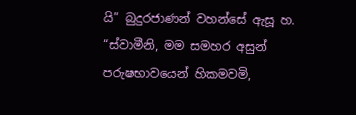යි” බුදුරජාණන් වහන්සේ ඇසූ හ. “ස්වාමීනි, මම සමහර අසුන් පරුෂභාවයෙන් හිකමවමි,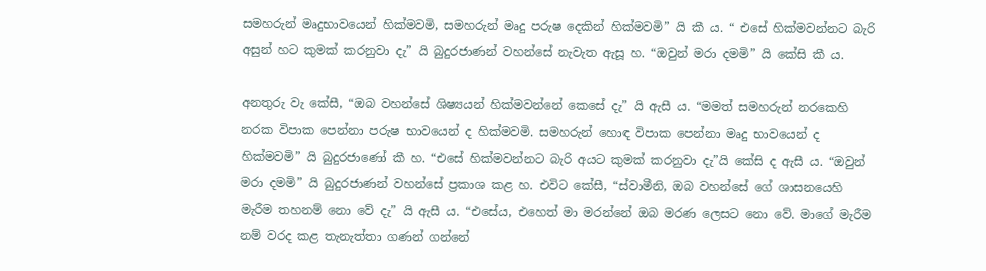සමහරුන් මෘදුභාවයෙන් හික්මවමි, සමහරුන් මෘදු පරුෂ දෙකින් හික්මවමි” යි කී ය. “ එසේ හික්මවන්නට බැරි අසුන් හට කුමක් කරනුවා දැ” යි බුදුරජාණන් වහන්සේ නැවැත ඇසූ හ. “ඔවුන් මරා දමමි” යි කේසි කී ය.

අනතුරු වැ කේසී, “ඔබ වහන්සේ ශිෂ්‍යයන් හික්මවන්නේ කෙසේ දැ” යි ඇසී ය. “මමත් සමහරුන් නරකෙහි නරක විපාක පෙන්නා පරුෂ භාවයෙන් ද හික්මවමි. සමහරුන් හොඳ විපාක පෙන්නා මෘදු භාවයෙන් ද හික්මවමි” යි බුදුරජාණෝ කී හ. “එසේ හික්මවන්නට බැරි අයට කුමක් කරනුවා දැ”යි කේසි ද ඇසී ය. “ඔවුන් මරා දමමි” යි බුදුරජාණන් වහන්සේ ප්‍රකාශ කළ හ. එවිට කේසී, “ස්වාමීනි, ඔබ වහන්සේ ගේ ශාසනයෙහි මැරීම තහනම් නො වේ දැ” යි ඇසී ය. “එසේය, එහෙත් මා මරන්නේ ඔබ මරණ ලෙසට නො වේ. මාගේ මැරීම නම් වරද කළ තැනැත්තා ගණන් ගන්නේ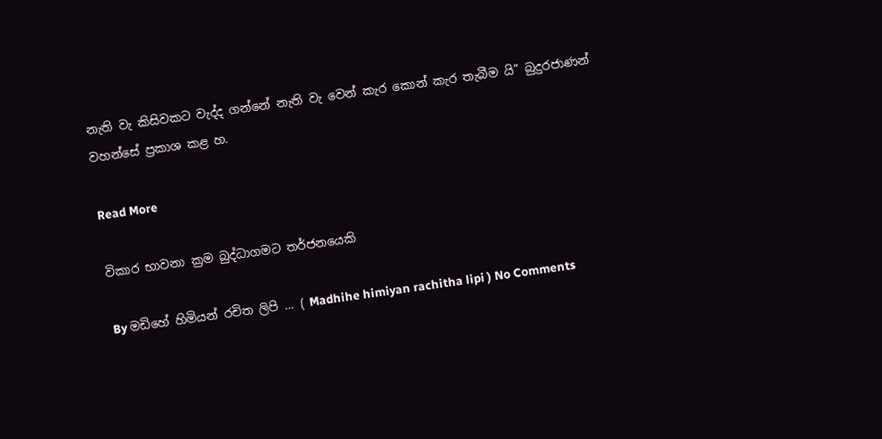නැති වැ කිසිවකට වැද්ද ගන්නේ නැති වැ වෙන් කැර කොන් කැර තැබීම යි” බුදුරජාණන් වහන්සේ ප්‍රකාශ කළ හ.

Read More

විකාර භාවනා ක්‍රම බුද්ධාගමට තර්ජනයෙකි

By මඩිහේ හිමියන් රචිත ලිපි ... ( Madhihe himiyan rachitha lipi ) No Comments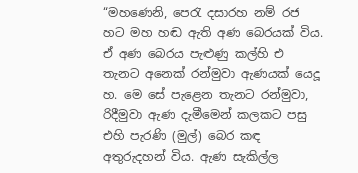“මහණෙනි, පෙරැ දසාරහ නම් රජ හට මහ හඬ ඇති අණ බෙරයක් විය. ඒ අණ බෙරය පැළුණු කල්හි එ තැනට අනෙක් රන්මුවා ඇණයක් යෙදූ හ. මෙ සේ පැළෙන තැනට රන්මුවා, රිදීමුවා ඇණ දැමීමෙන් කලකට පසු එහි පැරණි (මුල්) බෙර කඳ අතුරුදහන් විය. ඇණ සැකිල්ල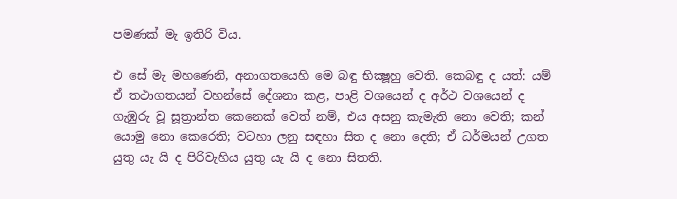පමණක් මැ ඉතිරි විය.

එ සේ මැ මහණෙනි, අනාගතයෙහි මෙ බඳු භික්‍ෂූහු වෙති. කෙබඳු ද යත්: යම් ඒ තථාගතයන් වහන්සේ දේශනා කළ, පාළි වශයෙන් ද අර්ථ වශයෙන් ද ගැඹුරු වූ සූත්‍රාන්ත කෙනෙක් වෙත් නම්, එය අසනු කැමැති නො වෙති; කන් යොමු නො කෙරෙති; වටහා ලනු සඳහා සිත ද නො දෙති; ඒ ධර්මයන් උගත යුතු යැ යි ද පිරිවැහිය යුතු යැ යි ද නො සිතති.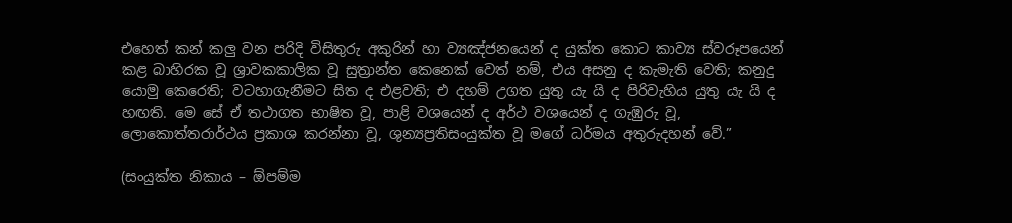එහෙත් කන් කලු වන පරිදි විසිතුරු අකුරින් හා ව්‍යඤ්ජනයෙන් ද යුක්ත කොට කාව්‍ය ස්වරූපයෙන් කළ බාහිරක වූ ශ්‍රාවකකාලික වූ සුත්‍රාන්ත කෙනෙක් වෙත් නම්, එය අසනු ද කැමැති වෙති; කනුදු යොමු කෙරෙති; වටහාගැනීමට සිත ද එළවති; එ දහම් උගත යුතු යැ යි ද පිරිවැහිය යුතු යැ යි ද හඟති. මෙ සේ ඒ තථාගත භාෂිත වූ, පාළි වශයෙන් ද අර්ථ වශයෙන් ද ගැඹුරු වූ, ලොකොත්තරාර්ථය ප්‍රකාශ කරන්නා වූ, ශුන්‍යප්‍රතිසංයුක්ත වූ මගේ ධර්මය අතුරුදහන් වේ.”

(සංයුක්ත නිකාය – ඕපම්ම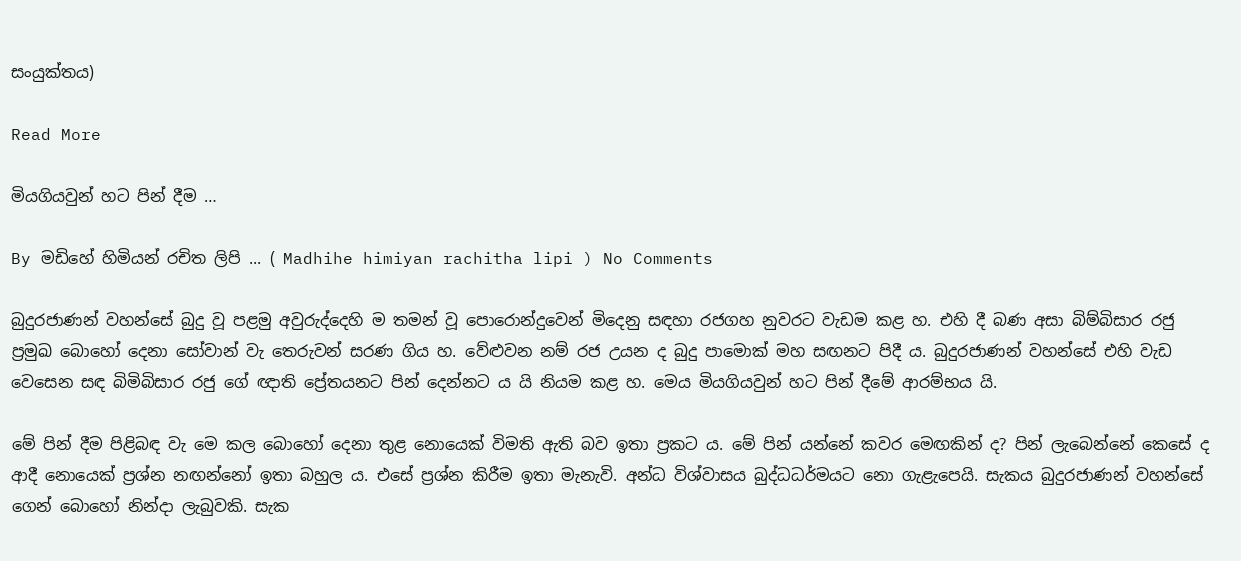සංයුක්තය)

Read More

මියගියවුන් හට පින් දීම …

By මඩිහේ හිමියන් රචිත ලිපි ... ( Madhihe himiyan rachitha lipi ) No Comments

බුදුරජාණන් වහන්සේ බුදු වූ පළමු අවුරුද්දෙහි ම තමන් වූ පෙ‍ාරොන්දුවෙන් මිදෙනු සඳහා රජගහ නුවරට වැඩම කළ හ. එහි දී බණ අසා බිම්බිසාර රජු ප්‍රමුඛ බොහෝ දෙනා සෝවාන් වැ තෙරුවන් සරණ ගිය හ. වේළුවන නම් රජ උයන ද බුදු පාමොක් මහ සඟනට පිදී ය‍. බුදුරජාණන් වහන්සේ එහි වැඩ වෙසෙන සඳ බිමිබිසාර රජු ගේ ඥාති ප්‍රේතයනට පින් දෙන්නට ය යි නියම කළ හ. මෙය මියගියවුන් හට පින් දීමේ ආරම්භය යි.

මේ පින් දීම පිළිබඳ වැ මෙ කල බොහෝ දෙනා තුළ නොයෙක් විමති ඇති බව ඉතා ප්‍රකට ය. මේ පින් යන්නේ කවර ම‍ෙඟකින් ද? පින් ලැබෙන්නේ කෙසේ ද ආදී නොයෙක් ප්‍රශ්න නඟන්නෝ ඉතා බහුල ය. එසේ ප්‍රශ්න කිරීම ඉතා මැනැවි. අන්ධ විශ්වාසය බුද්ධධර්මයට නො ගැළැපෙයි. සැකය බුදුරජාණන් වහන්සේ ගෙන් බොහෝ නින්දා ලැබුවකි. සැක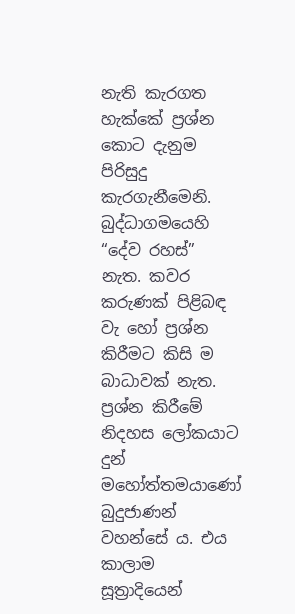නැති කැරගත හැක්කේ ප්‍රශ්න කොට දැනුම පිරිසුදු කැරගැනීමෙනි. බුද්ධාගමයෙහි “දේව රහස්” නැත. කවර කරුණක් පිළිබඳ වැ හෝ ප්‍රශ්න කිරීමට කිසි ම බාධාවක් නැත. ප්‍රශ්න කිරීමේ නිදහස ලෝකයාට දුන් මහෝත්තමයාණෝ බුදුජාණන් වහන්සේ ය. එය කාලාම සූත්‍රාදියෙන්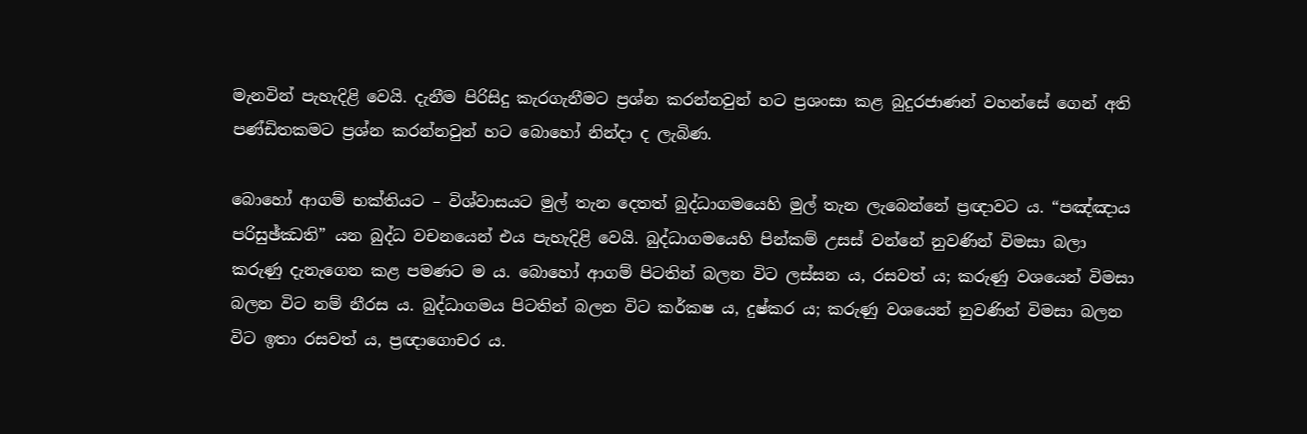මැනවින් පැහැදිළි වෙයි. දැනීම පිරිසිදු කැරගැනීමට ප්‍රශ්න කරන්නවුන් හට ප්‍රශංසා කළ බුදුරජාණන් වහන්සේ ගෙන් අති පණ්ඩිතකමට ප්‍රශ්න කරන්නවුන් හට බොහෝ නින්දා ද ලැබිණ.

බොහෝ ආගම් භක්තියට – විශ්වාසයට මුල් තැන දෙතත් බුද්ධාගමයෙහි මුල් තැන ලැබෙන්නේ ප්‍රඥාවට ය. “පඤ්ඤාය පරිසුඡ්ඣති” යන බුද්ධ වචනයෙන් එය පැහැදිළි වෙයි. බුද්ධාගමයෙහි පින්කම් උසස් වන්නේ නුවණින් විමසා බලා කරුණු දැනැගෙන කළ පමණට ම ය. බොහෝ ආගම් පිටතින් බලන විට ලස්සන ය, රසවත් ය; කරුණු වශයෙන් විමසා බලන විට නම් නීරස ය. බුද්ධාගමය පිටතින් බලන විට කර්කෂ ය, දුෂ්කර ය; කරුණු වශයෙන් නුවණින් විමසා බලන විට ඉතා රසවත් ය, ප්‍රඥාගොචර ය.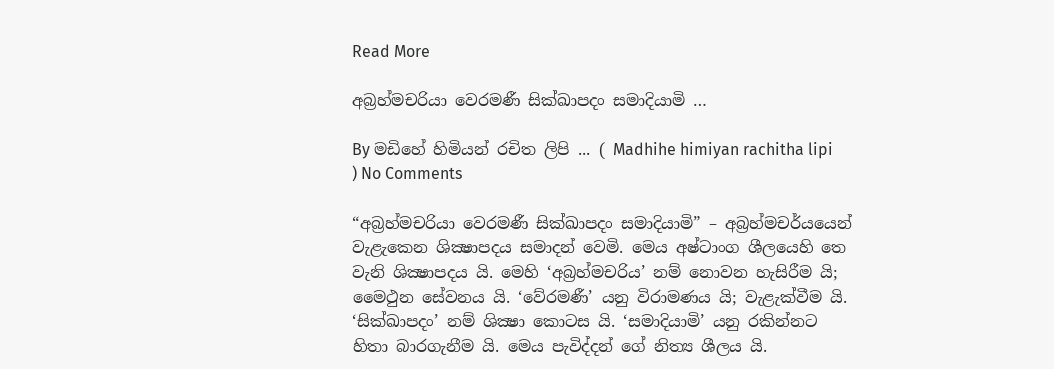Read More

අබ්‍රහ්මචරියා වෙරමණී සික්ඛාපදං සමාදියාමි …

By මඩිහේ හිමියන් රචිත ලිපි ... ( Madhihe himiyan rachitha lipi ) No Comments

“අබ්‍රහ්මචරියා ‍වෙරමණී සික්ඛාපදං සමාදියාමි” – අබ්‍රහ්මචර්යයෙන් වැළැකෙන ශික්‍ෂාපදය සමාදන් වෙමි. මෙය අෂ්ටාංග ශීලයෙහි තෙ වැනි ශික්‍ෂාපදය යි. මෙහි ‘අබ්‍රහ්මචරිය’ නම් නොවන හැසිරීම යි; මෛථුන සේවනය යි. ‘වේරමණී’ යනු විරාමණය යි; වැළැක්වීම යි. ‘සික්ඛාපදං’ නම් ශික්‍ෂා කොටස යි‍. ‘සමාදියාමි’ යනු රකින්නට හිතා බාරගැනීම යි. මෙය පැවිද්දන් ගේ නිත්‍ය ශීලය යි.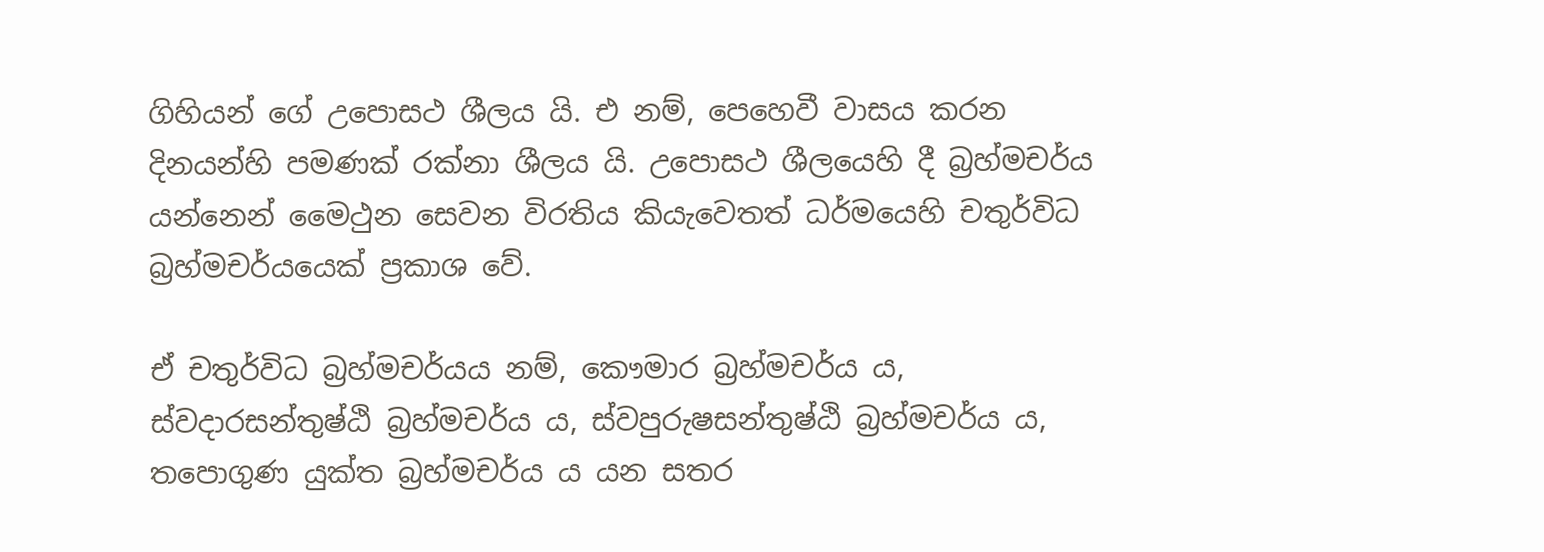ගිහියන් ගේ උපොසථ ශීලය යි. එ නම්, පෙහෙවී වාස‍ය කරන දිනයන්හි පමණක් රක්නා ශීලය යි. උපොසථ ශීලයෙහි දී බ්‍රහ්මචර්ය යන්නෙන් මෛථුන සෙවන විරතිය කියැවෙතත් ධර්මයෙහි චතුර්විධ බ්‍රහ්මචර්යයෙක් ප්‍රකාශ වේ.

ඒ චතුර්විධ බ්‍රහ්මචර්යය නම්, කෞමාර බ්‍රහ්මචර්ය ය, ස්වදාරසන්තුෂ්ඨි බ්‍රහ්මචර්ය ය, ස්වපුරුෂසන්තුෂ්ඨි බ්‍රහ්මචර්ය ‍ය, තපොගුණ යුක්ත බ්‍රහ්මචර්ය ය යන සතර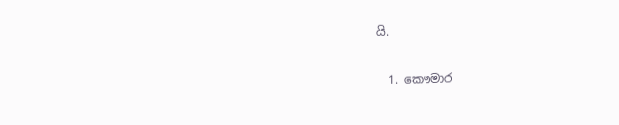යි.

  1. කෞමාර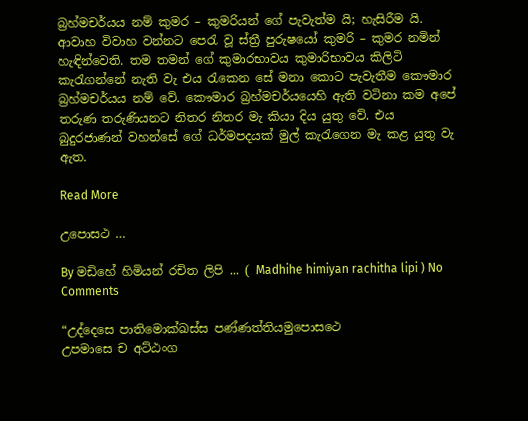බ්‍රහ්මචර්යය නම් කුමර – කුමරියන් ගේ පැවැත්ම යි; හැසිරීම යි. ආවාහ විවාහ වන්නට පෙරැ වූ ස්ත්‍රී පුරුෂයෝ කුමරි – කුමර නමින් හැඳින්වෙති. තම තමන් ගේ කුමාරභාවය කුමාරිභාවය කිලිටි කැරැගන්නේ නැති වැ එය රැකෙන සේ මනා කොට පැවැතීම කෞමාර බ්‍රහ්මචර්යය නම් වේ. කෞමාර බ්‍රහ්මචර්යයෙහි ඇති වටිනා කම අපේ තරුණ තරුණියනට නිතර නිතර මැ කියා දිය යුතු වේ. එය බුදුරජාණන් වහන්සේ ගේ ධර්මපදයක් මුල් කැරැගෙන මැ කළ යුතු වැ ඇත.

Read More

උපොසථ …

By මඩිහේ හිමියන් රචිත ලිපි ... ( Madhihe himiyan rachitha lipi ) No Comments

“උද්දෙසෙ පාතිමොක්ඛස්ස පණ්ණත්තියමුපොසථෙ
උපමාසෙ ච අට්ඨංග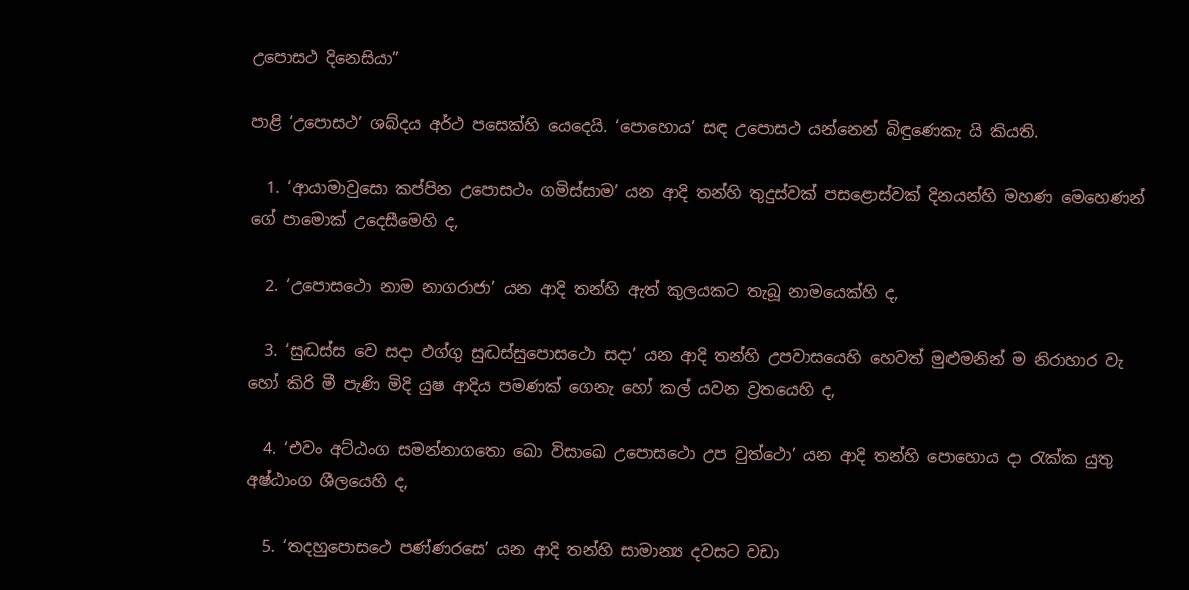උපොසථ දිනෙසියා”

පාළි ‘උපොසථ’ ශබ්දය අර්ථ පසෙක්හි යෙදෙයි. ‘පොහොය’ සඳ උපොසථ යන්නෙන් බිඳුණෙකැ යි කියති.

  1. ‘ආයාමාවුසො කප්පින උපොසථං ගමිස්සාම’ යන ආදි තන්හි තුදුස්වක් පසළොස්වක් දිනයන්හි මහණ මෙහෙණන් ගේ පාමොක් උදෙසීමෙහි ද,

  2. ‘උපොසථො නාම නාගරාජා’ යන ආදි තන්හි ඇත් කුලයකට තැබූ නාමයෙක්හි ද,

  3. ‘සුද්‍ධස්ස වෙ සදා ඵග්ගු සුද්‍ධස්සුපොසථො සදා’ යන ආදි තන්හි උපවාසයෙහි හෙවත් මුළුමනින් ම නිරාහාර වැ හෝ කිරි මී පැණි මිදි යුෂ ආදිය පමණක් ගෙනැ හෝ කල් යවන ව්‍රතයෙහි ද,

  4. ‘එවං අට්ඨංග සමන්නාගතො ඛො විසාඛෙ උපොසථො උප වුත්ථො’ යන ආදි තන්හි පොහොය දා රැක්ක යුතු අෂ්ඨාංග ශීලයෙහි ද,

  5. ‘තදහුපොසථෙ පණ්ණරසෙ’ යන ආදි තන්හි සාමාන්‍ය දවසට වඩා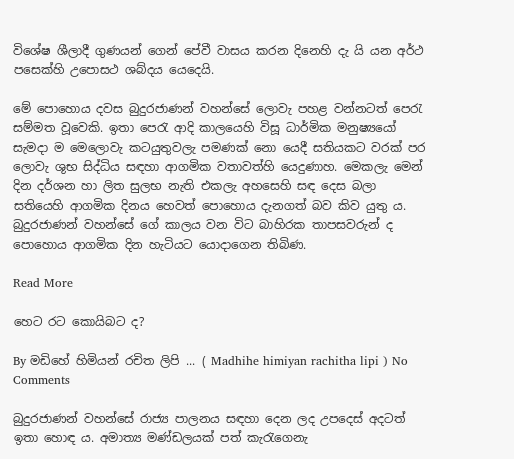විශේෂ ශීලාදී ගුණයන් ගෙන් පේවී වාසය කරන දිනෙහි දැ යි යන අර්ථ පසෙක්හි උපොසථ ශබ්දය යෙදෙයි.

මේ පොහොය දවස බුදුරජාණන් වහන්සේ ලොවැ පහළ වන්නටත් පෙරැ සම්මත වූවෙකි. ඉතා පෙරැ ආදි කාලයෙහි විසූ ධාර්මික මනුෂ්‍යයෝ සැමදා ම මෙලොවැ කටයුතුවලැ පමණක් නො යෙදී සතියකට වරක් පර ලොවැ ශුභ සිද්ධිය සඳහා ආගමික වතාවත්හි යෙදුණාහ. මෙකලැ මෙන් දින දර්ශන හා ලිත සුලභ නැති එකලැ අහසෙහි සඳ දෙස බලා සතියෙහි ආගමික දිනය හෙවත් පොහොය දැනගත් බව කිව යුතු ය. බුදුරජාණන් වහන්සේ ගේ කාලය වන විට බාහිරක තාපසවරුන් ද පොහොය ආගමික දින හැටියට යොදාගෙන තිබිණ.

Read More

හෙට රට කොයිබට ද?

By මඩිහේ හිමියන් රචිත ලිපි ... ( Madhihe himiyan rachitha lipi ) No Comments

බුදුරජාණන් වහන්සේ රාජ්‍ය පාලනය සඳහා දෙන ලද උපදෙස් අදටත් ඉතා හොඳ ය. අමාත්‍ය මණ්ඩලයක් පත් කැරැගෙනැ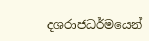දශරාජධර්මයෙන්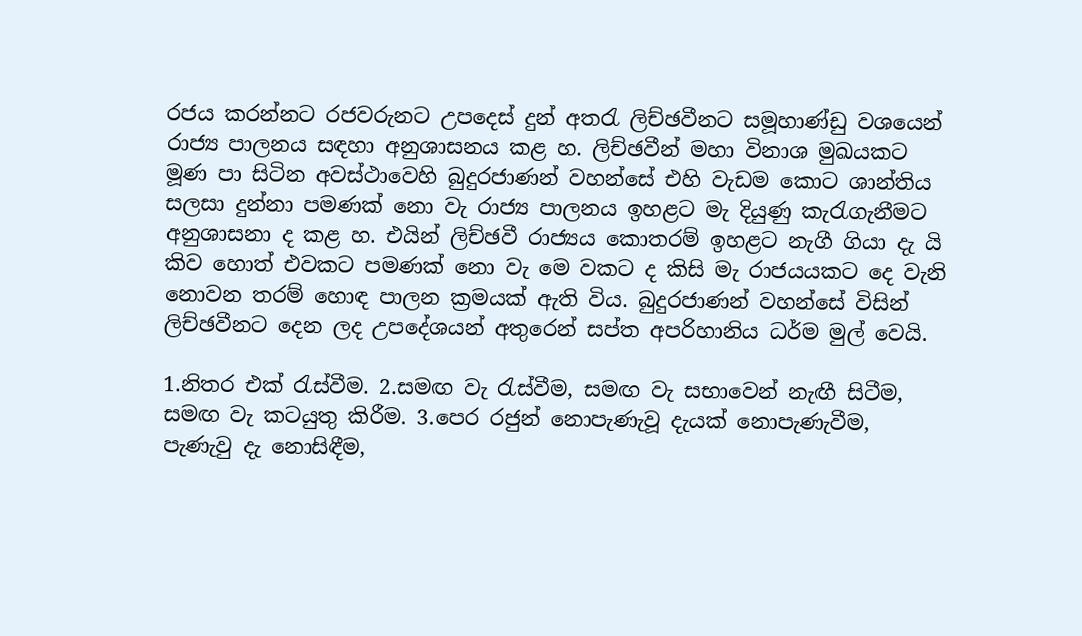රජය කරන්නට රජවරුනට උපදෙස් දුන් අතරැ ලිච්ඡවීනට සමූහාණ්ඩු වශයෙන් රාජ්‍ය පාලනය සඳහා අනුශාසනය කළ හ. ලිච්ඡවීන් මහා විනාශ මුඛයකට මූණ පා සිටින අවස්ථාවෙහි බුදුරජාණන් වහන්සේ එහි වැඩම කොට ශාන්තිය සලසා දුන්නා පමණක් නො වැ රාජ්‍ය පාලනය ඉහළට මැ දියුණු කැරැගැනීමට අනුශාසනා ද කළ හ. එයින් ලිච්ඡවී රාජ්‍යය කොතරම් ඉහළට නැගී ගියා දැ යි කිව හොත් එවකට පමණක් නො වැ මෙ වකට ද කිසි මැ රාජයයකට දෙ වැනි නොවන තරම් හොඳ පාලන ක්‍රමයක් ඇති විය. බුදුරජාණන් වහන්සේ විසින් ලිච්ඡවීනට දෙන ලද උපදේශයන් අතුරෙන් සප්ත අපරිහානිය ධර්ම මුල් වෙයි.

1.නිතර එක් රැස්වීම. 2.සමඟ වැ රැස්වීම, සමඟ වැ සභාවෙන් නැඟී සිටීම, සමඟ වැ කටයුතු කිරීම. 3.පෙර රජුන් නොපැණැවූ දැයක් නොපැණැවීම, පැණැවු දැ නොසිඳීම,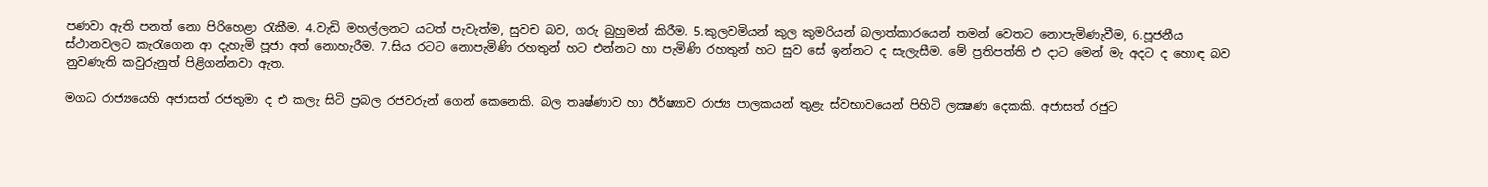පණවා ඇති පනත් නො පිරිහෙළා රැකීම. 4.වැඩි මහල්ලනට යටත් පැවැත්ම, සුවච බව, ගරු බුහුමන් කිරීම. 5.කුලවමියන් කුල කුමරියන් බලාත්කාරයෙන් තමන් වෙතට නොපැමිණැවීම, 6.පූජනීය ස්ථානවලට කැරැගෙන ආ දැහැමි පූජා අත් නොහැරීම. 7.සිය රටට නොපැමිණි රහතුන් හට එන්නට හා පැමිණි රහතුන් හට සුව සේ ඉන්නට ද සැලැසීම. මේ ප්‍රතිපත්ති එ දාට මෙන් මැ අදට ද හොඳ බව නුවණැති කවුරුනුත් පිළිගන්නවා ඇත.

මගධ රාජ්‍යයෙහි අජාසත් රජතුමා ද එ කලැ සිටි ප්‍රබල රජවරුන් ගෙන් කෙනෙකි. බල තෘෂ්ණාව හා ඊර්ෂ්‍යාව රාජ්‍ය පාලකයන් තුළැ ස්වභාවයෙන් පිහිටි ලක්‍ෂණ දෙකකි. අජාසත් රජුට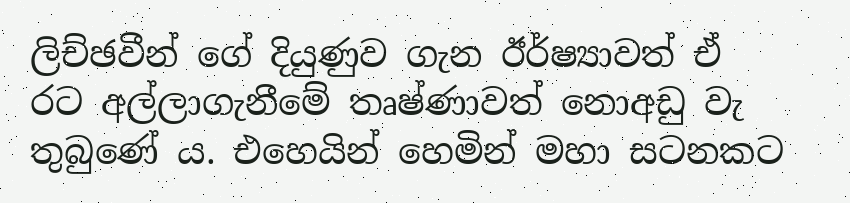ලිච්ඡවීන් ගේ දියුණුව ගැන ඊර්ෂ්‍යාවත් ඒ රට අල්ලාගැනීමේ තෘෂ්ණාවත් නොඅඩු වැ තුබුණේ ය. එහෙයින් හෙමින් මහා සටනකට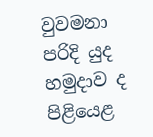වුවමනා පරිදි යුද හමුදාව ද පිළියෙළ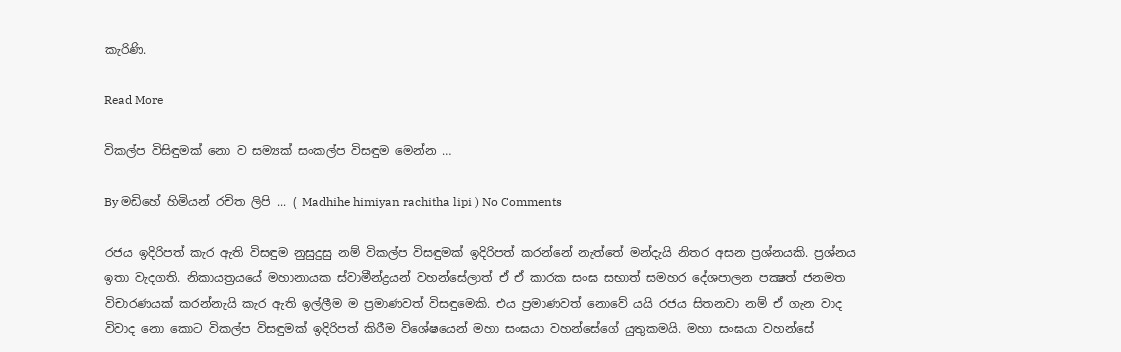කැරිණි.

Read More

විකල්ප විසිඳුමක් නො ව සම්‍යක් සංකල්ප විසඳුම මෙන්න …

By මඩිහේ හිමියන් රචිත ලිපි ... ( Madhihe himiyan rachitha lipi ) No Comments

රජය ඉදිරිපත් කැර ඇති විසඳුම නුසුදුසු නම් විකල්ප විසඳුමක් ඉදිරිපත් කරන්නේ නැත්තේ මන්දැයි නිතර අසන ප්‍රශ්නයකි. ප්‍රශ්නය ඉතා වැදගති. නිකායත්‍රයයේ මහානායක ස්වාමීන්ද්‍රයන් වහන්සේලාත් ඒ ඒ කාරක සංඝ සභාත් සමහර දේශපාලන පක්‍ෂත් ජනමත විචාරණයක් කරන්නැයි කැර ඇති ඉල්ලීම ම ප්‍රමාණවත් විසඳුමෙකි. එය ප්‍රමාණවත් නොවේ යයි රජය සිතනවා නම් ඒ ගැන වාද විවාද නො කොට විකල්ප විසඳුමක් ඉදිරිපත් කිරීම විශේෂයෙන් මහා සංඝයා වහන්සේගේ යුතුකමයි. මහා සංඝයා වහන්සේ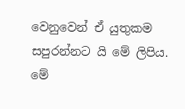වෙනුවෙන් ඒ යුතුකම සපුරන්නට යි මේ ලිපිය. මේ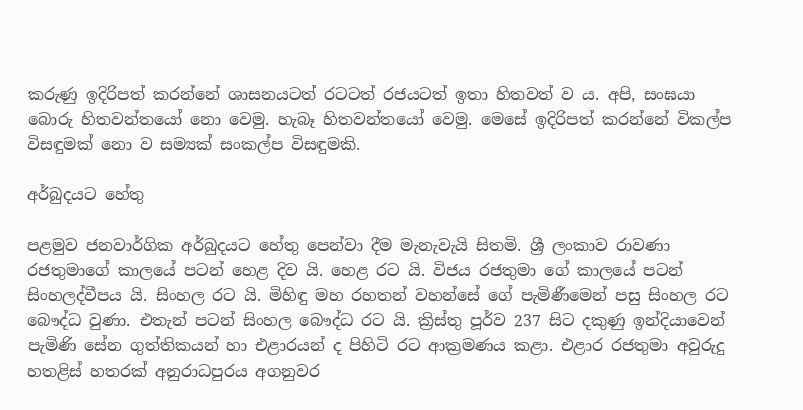කරුණු ඉදිරිපත් කරන්නේ ශාසනයටත් රටටත් රජයටත් ඉතා හිතවත් ව ය. අපි, සංඝයා බොරු හිතවන්තයෝ නො වෙමු. හැබෑ හිතවන්තයෝ වෙමු. මෙසේ ඉදිරිපත් කරන්නේ විකල්ප විසඳුමක් නො ව සම්‍යක් සංකල්ප විසඳුමකි.

අර්බුදයට හේතු

පළමුව ජනවාර්ගික අර්බුදයට හේතු පෙන්වා දීම මැනැවැයි සිතමි. ශ්‍රී ලංකාව රාවණා රජතුමාගේ කාලයේ පටන් හෙළ දිව යි. හෙළ රට යි. විජය රජතුමා ගේ කාලයේ පටන් සිංහලද්වීපය යි. සිංහල රට යි. මිහිඳු මහ රහතන් වහන්සේ ගේ පැමිණීමෙන් පසු සිංහල රට බෞද්ධ වුණා. එතැන් පටන් සිංහල බෞද්ධ රට යි. ක්‍රිස්තු පූර්ව 237 සිට දකුණු ඉන්දියාවෙන් පැමිණි සේන ගුත්තිකයන් හා එළාරයන් ද පිහිටි රට ආක්‍රමණය කළා. එළාර රජතුමා අවුරුදු හතළිස් හතරක් අනුරාධපුරය අගනුවර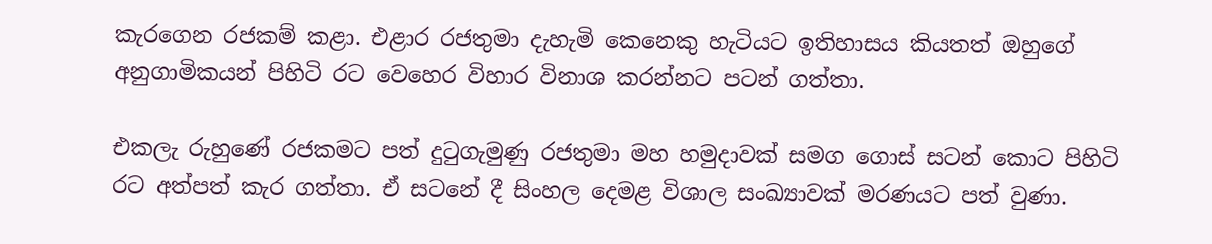කැරගෙන රජකම් කළා. එළාර රජතුමා දැහැමි කෙනෙකු හැටියට ඉතිහාසය කියතත් ඔහුගේ අනුගාමිකයන් පිහිටි රට වෙහෙර විහාර විනාශ කරන්නට පටන් ගත්තා.

එකලැ රුහුණේ රජකමට පත් දුටුගැමුණු රජතුමා මහ හමුදාවක් සමග ගොස් සටන් කොට පිහිටි රට අත්පත් කැර ගත්තා. ඒ සටනේ දී සිංහල දෙමළ විශාල සංඛ්‍යාවක් මරණයට පත් වුණා.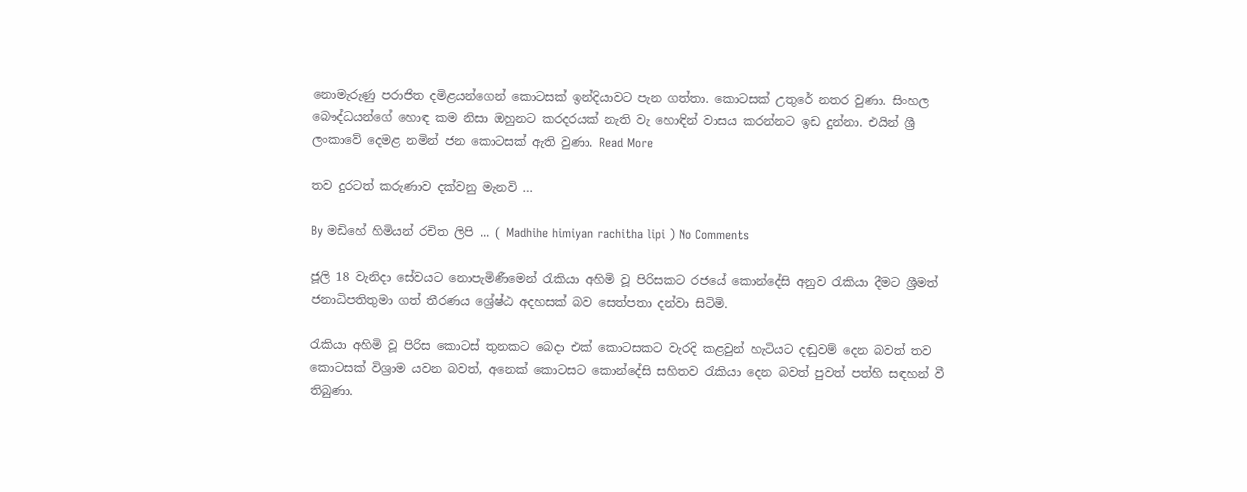නොමැරුණු පරාජිත දමිළයන්ගෙන් කොටසක් ඉන්දියාවට පැන ගත්තා. කොටසක් උතුරේ නතර වුණා. සිංහල බෞද්ධයන්ගේ හොඳ කම නිසා ඔහුනට කරදරයක් නැති වැ හොඳින් වාසය කරන්නට ඉඩ දුන්නා. එයින් ශ්‍රී ලංකාවේ දෙමළ නමින් ජන කොටසක් ඇති වුණා. Read More

තව දුරටත් කරුණාව දක්වනු මැනවි …

By මඩිහේ හිමියන් රචිත ලිපි ... ( Madhihe himiyan rachitha lipi ) No Comments

ජූලි 18 වැනිදා සේවයට නොපැමිණීමෙන් රැකියා අහිමි වූ පිරිසකට රජයේ කොන්දේසි අනුව රැකියා දීමට ශ්‍රීමත් ජනාධිපතිතුමා ගත් තීරණය ශ්‍රේෂ්ඨ අදහසක් බව සෙත්පතා දන්වා සිටිමි.

රැකියා අහිමි වූ පිරිස කොටස් තුනකට බෙදා එක් කොටසකට වැරදි කළවුන් හැටියට දඬුවම් දෙන බවත් තව කොටසක් විශ්‍රාම යවන බවත්, අනෙක් කොටසට කොන්දේසි සහිතව රැකියා දෙන බවත් පුවත් පත්හි සඳහන් වී තිබුණා.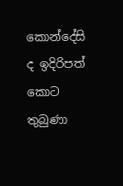කොන්දේසි ද ඉදිරිපත් කොට තුබුණා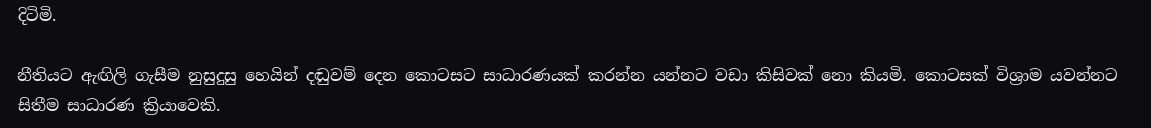දිටිමි.

නීතියට ඇඟිලි ගැසීම නුසුදුසු හෙයින් දඬුවම් දෙන කොටසට සාධාරණයක් කරන්න යන්නට වඩා කිසිවක් නො කියමි. කොටසක් විශ්‍රාම යවන්නට සිතීම සාධාරණ ක්‍රියාවෙකි.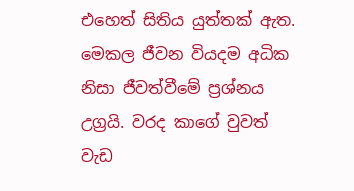එහෙත් සිතිය යුත්තක් ඇත. මෙකල ජීවන වියදම අධික නිසා ජීවත්වීමේ ප්‍රශ්නය උග්‍රයි. වරද කාගේ වුවත් වැඩ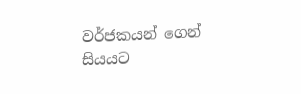වර්ජකයන් ගෙන් සියයට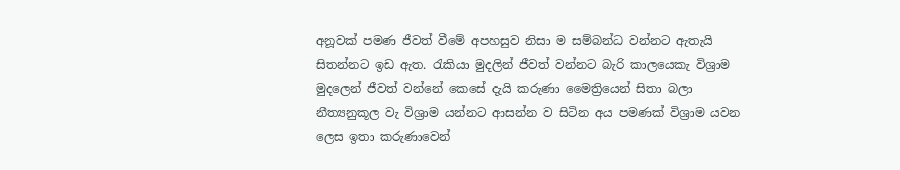අනූවක් පමණ ජීවත් වීමේ අපහසුව නිසා ම සම්බන්ධ වන්නට ඇතැයි සිතන්නට ඉඩ ඇත. රැකියා මුදලින් ජීවත් වන්නට බැරි කාලයෙකැ විශ්‍රාම මුදලෙන් ජීවත් වන්නේ කෙසේ දැයි කරුණා මෛත්‍රියෙන් සිතා බලා නීත්‍යනුකූල වැ විශ්‍රාම යන්නට ආසන්න ව සිටින අය පමණක් විශ්‍රාම යවන ලෙස ඉතා කරුණාවෙන්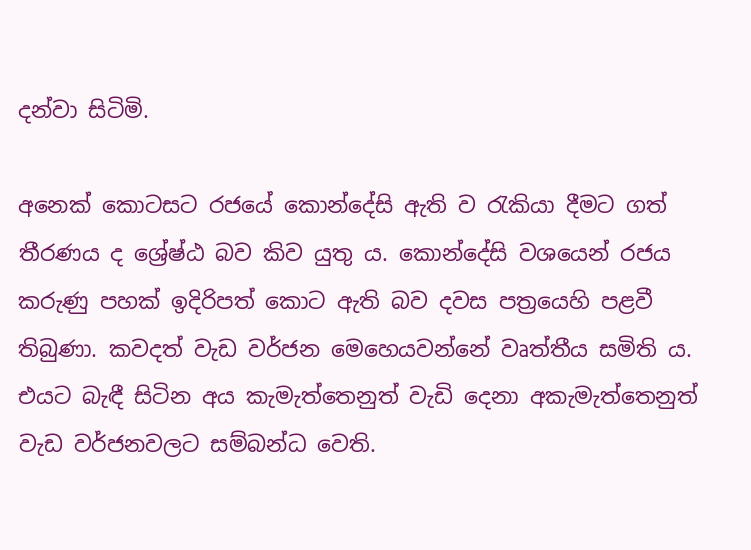දන්වා සිටිමි.

අනෙක් කොටසට රජයේ කොන්දේසි ඇති ව රැකියා දීමට ගත් තීරණය ද ශ්‍රේෂ්ඨ බව කිව යුතු ය. කොන්දේසි වශයෙන් රජය කරුණු පහක් ඉදිරිපත් කොට ඇති බව දවස පත්‍රයෙහි පළවී තිබුණා. කවදත් වැඩ වර්ජන මෙහෙයවන්නේ වෘත්තීය සමිති ය. එයට බැඳී සිටින අය කැමැත්තෙනුත් වැඩි දෙනා අකැමැත්තෙනුත් වැඩ වර්ජනවලට සම්බන්ධ වෙති.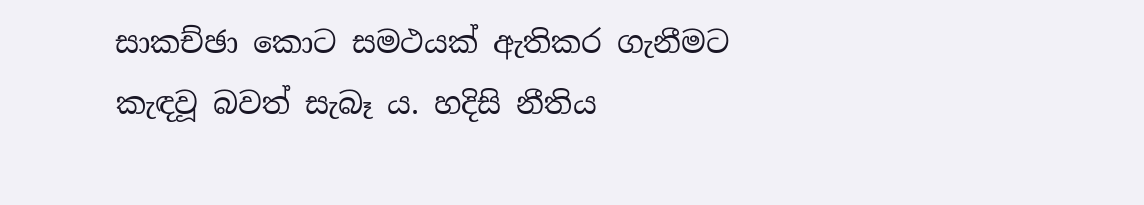සාකච්ඡා කොට සමථයක් ඇතිකර ගැනීමට කැඳවූ බවත් සැබෑ ය. හදිසි නීතිය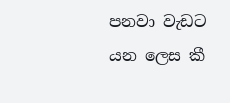පනවා වැඩට යන ලෙස කී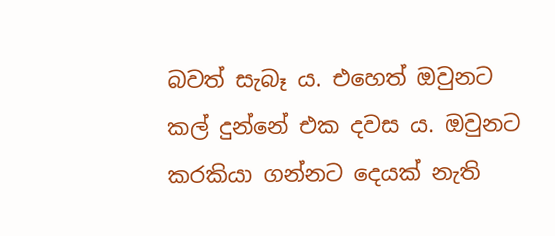බවත් සැබෑ ය. එහෙත් ඔවුනට කල් දුන්නේ එක දවස ය. ඔවුනට කරකියා ගන්නට දෙයක් නැති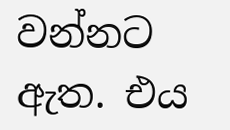වන්නට ඇත. එය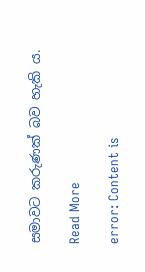සමාවට කරුණක් බව හැකි ය.

Read More

error: Content is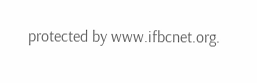protected by www.ifbcnet.org.